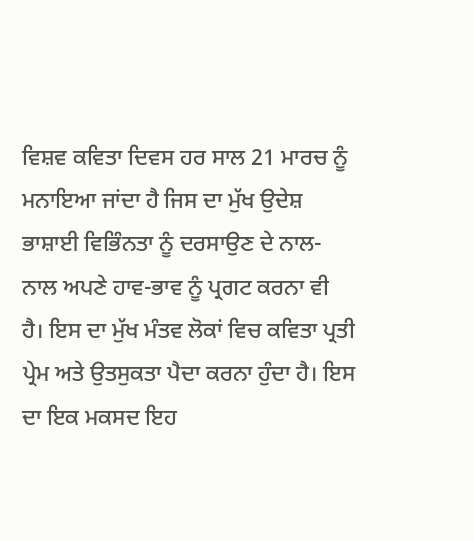ਵਿਸ਼ਵ ਕਵਿਤਾ ਦਿਵਸ ਹਰ ਸਾਲ 21 ਮਾਰਚ ਨੂੰ ਮਨਾਇਆ ਜਾਂਦਾ ਹੈ ਜਿਸ ਦਾ ਮੁੱਖ ਉਦੇਸ਼ ਭਾਸ਼ਾਈ ਵਿਭਿੰਨਤਾ ਨੂੰ ਦਰਸਾਉਣ ਦੇ ਨਾਲ-ਨਾਲ ਅਪਣੇ ਹਾਵ-ਭਾਵ ਨੂੰ ਪ੍ਰਗਟ ਕਰਨਾ ਵੀ ਹੈ। ਇਸ ਦਾ ਮੁੱਖ ਮੰਤਵ ਲੋਕਾਂ ਵਿਚ ਕਵਿਤਾ ਪ੍ਰਤੀ ਪ੍ਰੇਮ ਅਤੇ ਉਤਸੁਕਤਾ ਪੈਦਾ ਕਰਨਾ ਹੁੰਦਾ ਹੈ। ਇਸ ਦਾ ਇਕ ਮਕਸਦ ਇਹ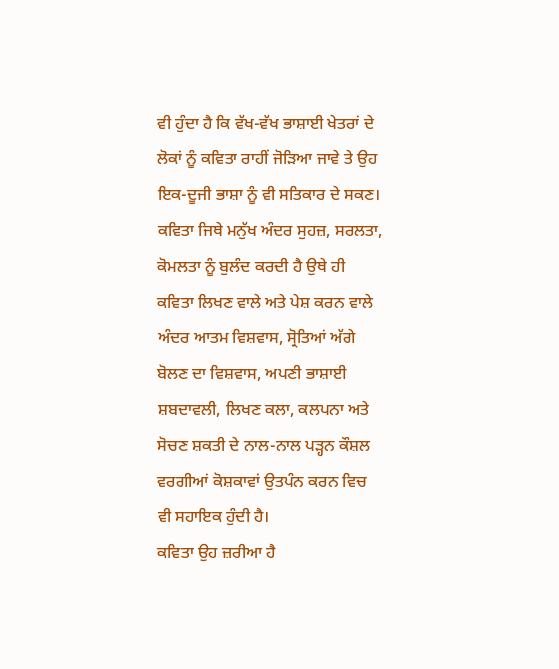ਵੀ ਹੁੰਦਾ ਹੈ ਕਿ ਵੱਖ-ਵੱਖ ਭਾਸ਼ਾਈ ਖੇਤਰਾਂ ਦੇ ਲੋਕਾਂ ਨੂੰ ਕਵਿਤਾ ਰਾਹੀਂ ਜੋੜਿਆ ਜਾਵੇ ਤੇ ਉਹ ਇਕ-ਦੂਜੀ ਭਾਸ਼ਾ ਨੂੰ ਵੀ ਸਤਿਕਾਰ ਦੇ ਸਕਣ।
ਕਵਿਤਾ ਜਿਥੇ ਮਨੁੱਖ ਅੰਦਰ ਸੁਹਜ਼, ਸਰਲਤਾ, ਕੋਮਲਤਾ ਨੂੰ ਬੁਲੰਦ ਕਰਦੀ ਹੈ ਉਥੇ ਹੀ ਕਵਿਤਾ ਲਿਖਣ ਵਾਲੇ ਅਤੇ ਪੇਸ਼ ਕਰਨ ਵਾਲੇ ਅੰਦਰ ਆਤਮ ਵਿਸ਼ਵਾਸ, ਸ੍ਰੋਤਿਆਂ ਅੱਗੇ ਬੋਲਣ ਦਾ ਵਿਸ਼ਵਾਸ, ਅਪਣੀ ਭਾਸ਼ਾਈ ਸ਼ਬਦਾਵਲੀ, ਲਿਖਣ ਕਲਾ, ਕਲਪਨਾ ਅਤੇ ਸੋਚਣ ਸ਼ਕਤੀ ਦੇ ਨਾਲ-ਨਾਲ ਪੜ੍ਹਨ ਕੌਸ਼ਲ ਵਰਗੀਆਂ ਕੋਸ਼ਕਾਵਾਂ ਉਤਪੰਨ ਕਰਨ ਵਿਚ ਵੀ ਸਹਾਇਕ ਹੁੰਦੀ ਹੈ।
ਕਵਿਤਾ ਉਹ ਜ਼ਰੀਆ ਹੈ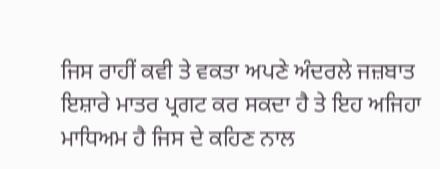ਜਿਸ ਰਾਹੀਂ ਕਵੀ ਤੇ ਵਕਤਾ ਅਪਣੇ ਅੰਦਰਲੇ ਜਜ਼ਬਾਤ ਇਸ਼ਾਰੇ ਮਾਤਰ ਪ੍ਰਗਟ ਕਰ ਸਕਦਾ ਹੈ ਤੇ ਇਹ ਅਜਿਹਾ ਮਾਧਿਅਮ ਹੈ ਜਿਸ ਦੇ ਕਹਿਣ ਨਾਲ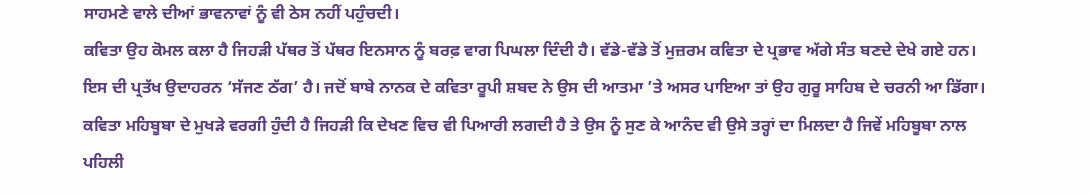ਸਾਹਮਣੇ ਵਾਲੇ ਦੀਆਂ ਭਾਵਨਾਵਾਂ ਨੂੰ ਵੀ ਠੇਸ ਨਹੀਂ ਪਹੁੰਚਦੀ।
ਕਵਿਤਾ ਉਹ ਕੋਮਲ ਕਲਾ ਹੈ ਜਿਹੜੀ ਪੱਥਰ ਤੋਂ ਪੱਥਰ ਇਨਸਾਨ ਨੂੰ ਬਰਫ਼ ਵਾਗ ਪਿਘਲਾ ਦਿੰਦੀ ਹੈ। ਵੱਡੇ-ਵੱਡੇ ਤੋਂ ਮੁਜ਼ਰਮ ਕਵਿਤਾ ਦੇ ਪ੍ਰਭਾਵ ਅੱਗੇ ਸੰਤ ਬਣਦੇ ਦੇਖੇ ਗਏ ਹਨ। ਇਸ ਦੀ ਪ੍ਰਤੱਖ ਉਦਾਹਰਨ ‘ਸੱਜਣ ਠੱਗ’ ਹੈ। ਜਦੋਂ ਬਾਬੇ ਨਾਨਕ ਦੇ ਕਵਿਤਾ ਰੂਪੀ ਸ਼ਬਦ ਨੇ ਉਸ ਦੀ ਆਤਮਾ ’ਤੇ ਅਸਰ ਪਾਇਆ ਤਾਂ ਉਹ ਗੁਰੂ ਸਾਹਿਬ ਦੇ ਚਰਨੀ ਆ ਡਿੱਗਾ।
ਕਵਿਤਾ ਮਹਿਬੂਬਾ ਦੇ ਮੁਖੜੇ ਵਰਗੀ ਹੁੰਦੀ ਹੈ ਜਿਹੜੀ ਕਿ ਦੇਖਣ ਵਿਚ ਵੀ ਪਿਆਰੀ ਲਗਦੀ ਹੈ ਤੇ ਉਸ ਨੂੰ ਸੁਣ ਕੇ ਆਨੰਦ ਵੀ ਉਸੇ ਤਰ੍ਹਾਂ ਦਾ ਮਿਲਦਾ ਹੈ ਜਿਵੇਂ ਮਹਿਬੂਬਾ ਨਾਲ ਪਹਿਲੀ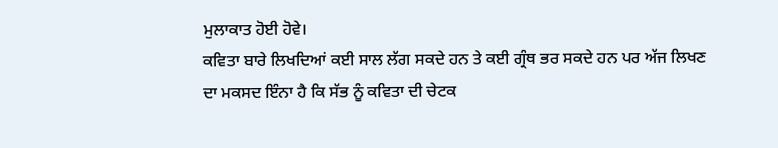ਮੁਲਾਕਾਤ ਹੋਈ ਹੋਵੇ।
ਕਵਿਤਾ ਬਾਰੇ ਲਿਖਦਿਆਂ ਕਈ ਸਾਲ ਲੱਗ ਸਕਦੇ ਹਨ ਤੇ ਕਈ ਗ੍ਰੰਥ ਭਰ ਸਕਦੇ ਹਨ ਪਰ ਅੱਜ ਲਿਖਣ ਦਾ ਮਕਸਦ ਇੰਨਾ ਹੈ ਕਿ ਸੱਭ ਨੂੰ ਕਵਿਤਾ ਦੀ ਚੇਟਕ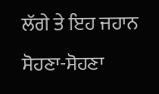ਲੱਗੇ ਤੇ ਇਹ ਜਹਾਨ ਸੋਹਣਾ-ਸੋਹਣਾ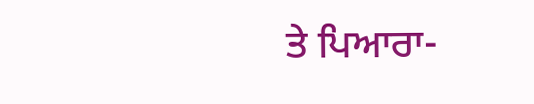ਤੇ ਪਿਆਰਾ-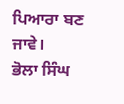ਪਿਆਰਾ ਬਣ ਜਾਵੇ।
ਭੋਲਾ ਸਿੰਘ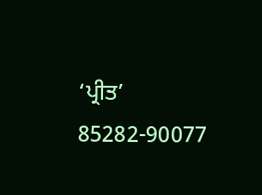‘ਪ੍ਰੀਤ’
85282-90077